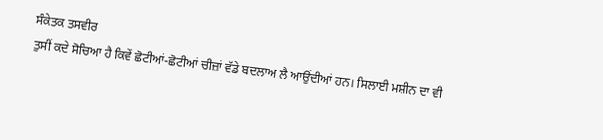ਸੰਕੇਤਕ ਤਸਵੀਰ
ਤੁਸੀਂ ਕਦੇ ਸੋਚਿਆ ਹੈ ਕਿਵੇਂ ਛੋਟੀਆਂ-ਛੋਟੀਆਂ ਚੀਜ਼ਾਂ ਵੱਡੇ ਬਦਲਾਅ ਲੈ ਆਉਂਦੀਆਂ ਹਨ। ਸਿਲਾਈ ਮਸ਼ੀਨ ਦਾ ਵੀ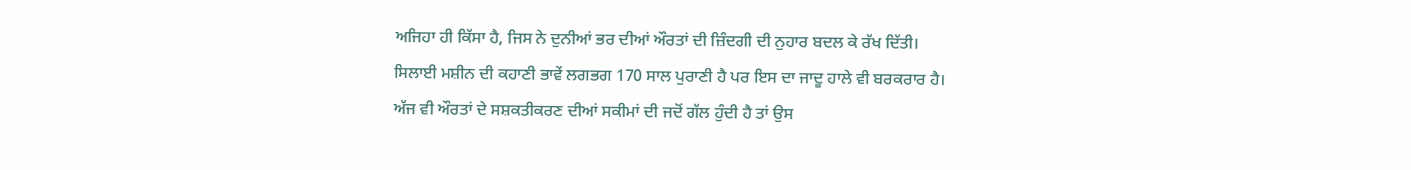ਅਜਿਹਾ ਹੀ ਕਿੱਸਾ ਹੈ, ਜਿਸ ਨੇ ਦੁਨੀਆਂ ਭਰ ਦੀਆਂ ਔਰਤਾਂ ਦੀ ਜ਼ਿੰਦਗੀ ਦੀ ਨੁਹਾਰ ਬਦਲ ਕੇ ਰੱਖ ਦਿੱਤੀ।
ਸਿਲਾਈ ਮਸ਼ੀਨ ਦੀ ਕਹਾਣੀ ਭਾਵੇਂ ਲਗਭਗ 170 ਸਾਲ ਪੁਰਾਣੀ ਹੈ ਪਰ ਇਸ ਦਾ ਜਾਦੂ ਹਾਲੇ ਵੀ ਬਰਕਰਾਰ ਹੈ।
ਅੱਜ ਵੀ ਔਰਤਾਂ ਦੇ ਸਸ਼ਕਤੀਕਰਣ ਦੀਆਂ ਸਕੀਮਾਂ ਦੀ ਜਦੋਂ ਗੱਲ ਹੁੰਦੀ ਹੈ ਤਾਂ ਉਸ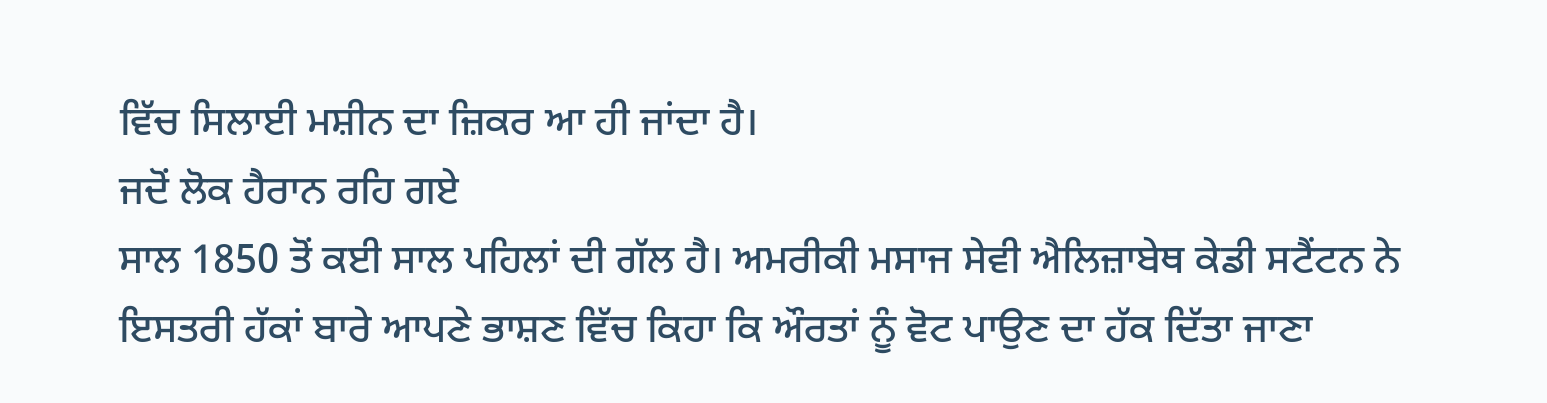ਵਿੱਚ ਸਿਲਾਈ ਮਸ਼ੀਨ ਦਾ ਜ਼ਿਕਰ ਆ ਹੀ ਜਾਂਦਾ ਹੈ।
ਜਦੋਂ ਲੋਕ ਹੈਰਾਨ ਰਹਿ ਗਏ
ਸਾਲ 1850 ਤੋਂ ਕਈ ਸਾਲ ਪਹਿਲਾਂ ਦੀ ਗੱਲ ਹੈ। ਅਮਰੀਕੀ ਮਸਾਜ ਸੇਵੀ ਐਲਿਜ਼ਾਬੇਥ ਕੇਡੀ ਸਟੈਂਟਨ ਨੇ ਇਸਤਰੀ ਹੱਕਾਂ ਬਾਰੇ ਆਪਣੇ ਭਾਸ਼ਣ ਵਿੱਚ ਕਿਹਾ ਕਿ ਔਰਤਾਂ ਨੂੰ ਵੋਟ ਪਾਉਣ ਦਾ ਹੱਕ ਦਿੱਤਾ ਜਾਣਾ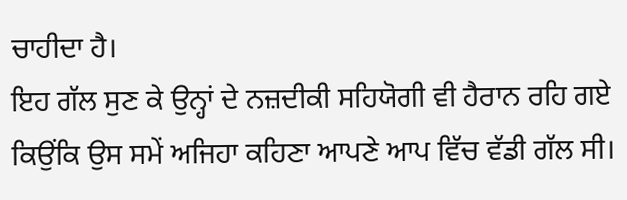ਚਾਹੀਦਾ ਹੈ।
ਇਹ ਗੱਲ ਸੁਣ ਕੇ ਉਨ੍ਹਾਂ ਦੇ ਨਜ਼ਦੀਕੀ ਸਹਿਯੋਗੀ ਵੀ ਹੈਰਾਨ ਰਹਿ ਗਏ ਕਿਉਂਕਿ ਉਸ ਸਮੇਂ ਅਜਿਹਾ ਕਹਿਣਾ ਆਪਣੇ ਆਪ ਵਿੱਚ ਵੱਡੀ ਗੱਲ ਸੀ।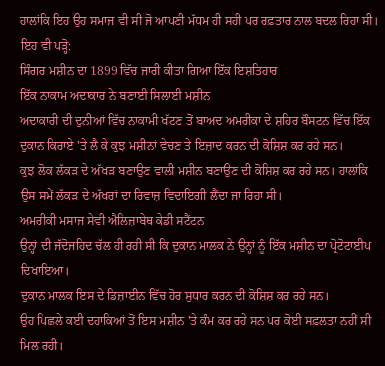ਹਾਲਾਂਕਿ ਇਹ ਉਹ ਸਮਾਜ ਵੀ ਸੀ ਜੋ ਆਪਣੀ ਮੱਧਮ ਹੀ ਸਹੀ ਪਰ ਰਫ਼ਤਾਰ ਨਾਲ ਬਦਲ ਰਿਹਾ ਸੀ।
ਇਹ ਵੀ ਪੜ੍ਹੋ:
ਸਿੰਗਰ ਮਸ਼ੀਨ ਦਾ 1899 ਵਿੱਚ ਜਾਰੀ ਕੀਤਾ ਗਿਆ ਇੱਕ ਇਸ਼ਤਿਹਾਰ
ਇੱਕ ਨਾਕਾਮ ਅਦਾਕਾਰ ਨੇ ਬਣਾਈ ਸਿਲਾਈ ਮਸ਼ੀਨ
ਅਦਾਕਾਰੀ ਦੀ ਦੁਨੀਆਂ ਵਿੱਚ ਨਾਕਾਮੀ ਖੱਟਣ ਤੋਂ ਬਾਅਦ ਅਮਰੀਕਾ ਦੇ ਸ਼ਹਿਰ ਬੌਸਟਨ ਵਿੱਚ ਇੱਕ ਦੁਕਾਨ ਕਿਰਾਏ 'ਤੇ ਲੈ ਕੇ ਕੁਝ ਮਸ਼ੀਨਾਂ ਵੇਚਣ ਤੇ ਇਜ਼ਾਦ ਕਰਨ ਦੀ ਕੋਸ਼ਿਸ਼ ਕਰ ਰਹੇ ਸਨ।
ਕੁਝ ਲੋਕ ਲੱਕੜ ਦੇ ਅੱਖੜ ਬਣਾਉਣ ਵਾਲੀ ਮਸ਼ੀਨ ਬਣਾਉਣ ਦੀ ਕੋਸ਼ਿਸ਼ ਕਰ ਰਹੇ ਸਨ। ਹਾਲਾਂਕਿ ਉਸ ਸਮੇਂ ਲੱਕੜ ਦੇ ਅੱਖਰਾਂ ਦਾ ਰਿਵਾਜ਼ ਵਿਦਾਇਗੀ ਲੈਂਦਾ ਜਾ ਰਿਹਾ ਸੀ।
ਅਮਰੀਕੀ ਮਸਾਜ ਸੇਵੀ ਐਲਿਜ਼ਾਬੇਥ ਕੇਡੀ ਸਟੈਂਟਨ
ਉਨ੍ਹਾਂ ਦੀ ਜੱਦੋਜਹਿਦ ਚੱਲ ਹੀ ਰਹੀ ਸੀ ਕਿ ਦੁਕਾਨ ਮਾਲਕ ਨੇ ਉਨ੍ਹਾਂ ਨੂੰ ਇੱਕ ਮਸ਼ੀਨ ਦਾ ਪ੍ਰੋਟੋਟਾਈਪ ਦਿਖਾਇਆ।
ਦੁਕਾਨ ਮਾਲਕ ਇਸ ਦੇ ਡਿਜ਼ਾਈਨ ਵਿੱਚ ਹੋਰ ਸੁਧਾਰ ਕਰਨ ਦੀ ਕੋਸ਼ਿਸ਼ ਕਰ ਰਹੇ ਸਨ।
ਉਹ ਪਿਛਲੇ ਕਈ ਦਹਾਕਿਆਂ ਤੋਂ ਇਸ ਮਸ਼ੀਨ 'ਤੇ ਕੰਮ ਕਰ ਰਹੇ ਸਨ ਪਰ ਕੋਈ ਸਫ਼ਲਤਾ ਨਹੀਂ ਸੀ ਮਿਲ ਰਹੀ।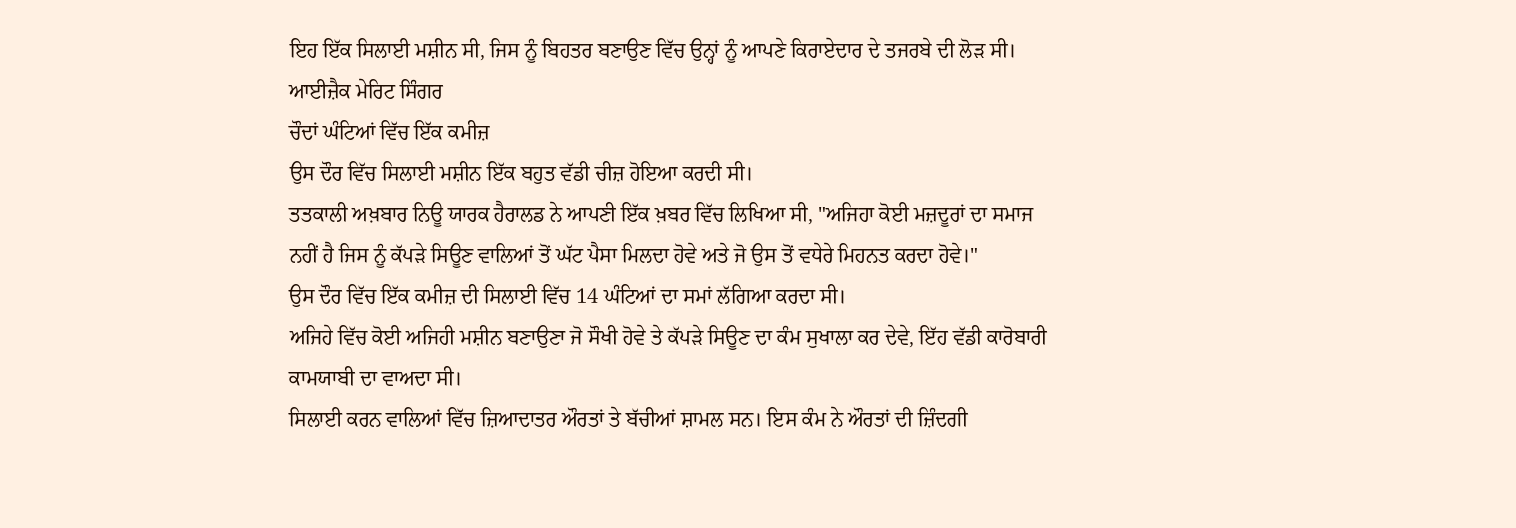ਇਹ ਇੱਕ ਸਿਲਾਈ ਮਸ਼ੀਨ ਸੀ, ਜਿਸ ਨੂੰ ਬਿਹਤਰ ਬਣਾਉਣ ਵਿੱਚ ਉਨ੍ਹਾਂ ਨੂੰ ਆਪਣੇ ਕਿਰਾਏਦਾਰ ਦੇ ਤਜਰਬੇ ਦੀ ਲੋੜ ਸੀ।
ਆਈਜ਼ੈਕ ਮੇਰਿਟ ਸਿੰਗਰ
ਚੌਦਾਂ ਘੰਟਿਆਂ ਵਿੱਚ ਇੱਕ ਕਮੀਜ਼
ਉਸ ਦੌਰ ਵਿੱਚ ਸਿਲਾਈ ਮਸ਼ੀਨ ਇੱਕ ਬਹੁਤ ਵੱਡੀ ਚੀਜ਼ ਹੋਇਆ ਕਰਦੀ ਸੀ।
ਤਤਕਾਲੀ ਅਖ਼ਬਾਰ ਨਿਊ ਯਾਰਕ ਹੈਰਾਲਡ ਨੇ ਆਪਣੀ ਇੱਕ ਖ਼ਬਰ ਵਿੱਚ ਲਿਖਿਆ ਸੀ, "ਅਜਿਹਾ ਕੋਈ ਮਜ਼ਦੂਰਾਂ ਦਾ ਸਮਾਜ ਨਹੀਂ ਹੈ ਜਿਸ ਨੂੰ ਕੱਪੜੇ ਸਿਊਣ ਵਾਲਿਆਂ ਤੋਂ ਘੱਟ ਪੈਸਾ ਮਿਲਦਾ ਹੋਵੇ ਅਤੇ ਜੋ ਉਸ ਤੋਂ ਵਧੇਰੇ ਮਿਹਨਤ ਕਰਦਾ ਹੋਵੇ।"
ਉਸ ਦੌਰ ਵਿੱਚ ਇੱਕ ਕਮੀਜ਼ ਦੀ ਸਿਲਾਈ ਵਿੱਚ 14 ਘੰਟਿਆਂ ਦਾ ਸਮਾਂ ਲੱਗਿਆ ਕਰਦਾ ਸੀ।
ਅਜਿਹੇ ਵਿੱਚ ਕੋਈ ਅਜਿਹੀ ਮਸ਼ੀਨ ਬਣਾਉਣਾ ਜੋ ਸੌਖੀ ਹੋਵੇ ਤੇ ਕੱਪੜੇ ਸਿਊਣ ਦਾ ਕੰਮ ਸੁਖਾਲਾ ਕਰ ਦੇਵੇ, ਇੱਹ ਵੱਡੀ ਕਾਰੋਬਾਰੀ ਕਾਮਯਾਬੀ ਦਾ ਵਾਅਦਾ ਸੀ।
ਸਿਲਾਈ ਕਰਨ ਵਾਲਿਆਂ ਵਿੱਚ ਜ਼ਿਆਦਾਤਰ ਔਰਤਾਂ ਤੇ ਬੱਚੀਆਂ ਸ਼ਾਮਲ ਸਨ। ਇਸ ਕੰਮ ਨੇ ਔਰਤਾਂ ਦੀ ਜ਼ਿੰਦਗੀ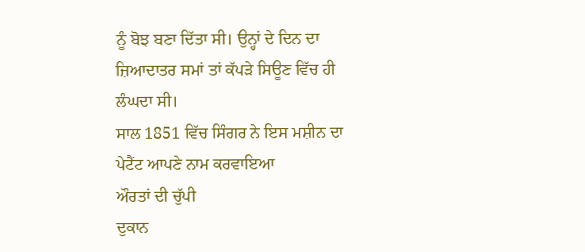ਨੂੰ ਬੋਝ ਬਣਾ ਦਿੱਤਾ ਸੀ। ਉਨ੍ਹਾਂ ਦੇ ਦਿਨ ਦਾ ਜ਼ਿਆਦਾਤਰ ਸਮਾਂ ਤਾਂ ਕੱਪੜੇ ਸਿਊਣ ਵਿੱਚ ਹੀ ਲੰਘਦਾ ਸੀ।
ਸਾਲ 1851 ਵਿੱਚ ਸਿੰਗਰ ਨੇ ਇਸ ਮਸ਼ੀਨ ਦਾ ਪੇਟੈਂਟ ਆਪਣੇ ਨਾਮ ਕਰਵਾਇਆ
ਔਰਤਾਂ ਦੀ ਚੁੱਪੀ
ਦੁਕਾਨ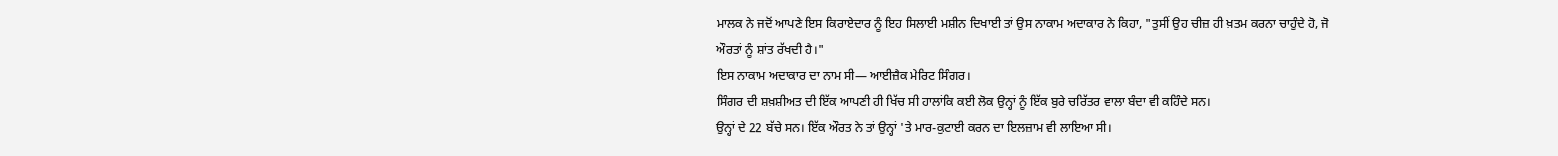ਮਾਲਕ ਨੇ ਜਦੋਂ ਆਪਣੇ ਇਸ ਕਿਰਾਏਦਾਰ ਨੂੰ ਇਹ ਸਿਲਾਈ ਮਸ਼ੀਨ ਦਿਖਾਈ ਤਾਂ ਉਸ ਨਾਕਾਮ ਅਦਾਕਾਰ ਨੇ ਕਿਹਾ, "ਤੁਸੀਂ ਉਹ ਚੀਜ਼ ਹੀ ਖ਼ਤਮ ਕਰਨਾ ਚਾਹੁੰਦੇ ਹੋ, ਜੋ ਔਰਤਾਂ ਨੂੰ ਸ਼ਾਂਤ ਰੱਖਦੀ ਹੈ।"
ਇਸ ਨਾਕਾਮ ਅਦਾਕਾਰ ਦਾ ਨਾਮ ਸੀ— ਆਈਜ਼ੈਕ ਮੇਰਿਟ ਸਿੰਗਰ।
ਸਿੰਗਰ ਦੀ ਸ਼ਖ਼ਸ਼ੀਅਤ ਦੀ ਇੱਕ ਆਪਣੀ ਹੀ ਖਿੱਚ ਸੀ ਹਾਲਾਂਕਿ ਕਈ ਲੋਕ ਉਨ੍ਹਾਂ ਨੂੰ ਇੱਕ ਬੁਰੇ ਚਰਿੱਤਰ ਵਾਲਾ ਬੰਦਾ ਵੀ ਕਹਿੰਦੇ ਸਨ।
ਉਨ੍ਹਾਂ ਦੇ 22 ਬੱਚੇ ਸਨ। ਇੱਕ ਔਰਤ ਨੇ ਤਾਂ ਉਨ੍ਹਾਂ 'ਤੇ ਮਾਰ-ਕੁਟਾਈ ਕਰਨ ਦਾ ਇਲਜ਼ਾਮ ਵੀ ਲਾਇਆ ਸੀ।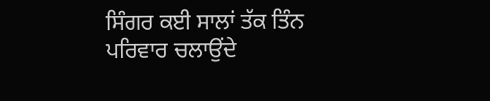ਸਿੰਗਰ ਕਈ ਸਾਲਾਂ ਤੱਕ ਤਿੰਨ ਪਰਿਵਾਰ ਚਲਾਉਂਦੇ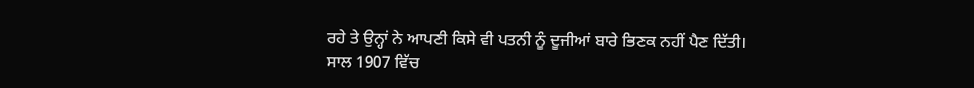ਰਹੇ ਤੇ ਉਨ੍ਹਾਂ ਨੇ ਆਪਣੀ ਕਿਸੇ ਵੀ ਪਤਨੀ ਨੂੰ ਦੂਜੀਆਂ ਬਾਰੇ ਭਿਣਕ ਨਹੀਂ ਪੈਣ ਦਿੱਤੀ।
ਸਾਲ 1907 ਵਿੱਚ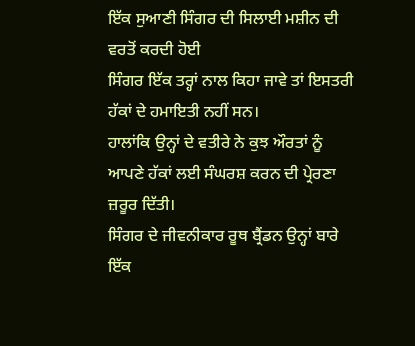ਇੱਕ ਸੁਆਣੀ ਸਿੰਗਰ ਦੀ ਸਿਲਾਈ ਮਸ਼ੀਨ ਦੀ ਵਰਤੋਂ ਕਰਦੀ ਹੋਈ
ਸਿੰਗਰ ਇੱਕ ਤਰ੍ਹਾਂ ਨਾਲ ਕਿਹਾ ਜਾਵੇ ਤਾਂ ਇਸਤਰੀ ਹੱਕਾਂ ਦੇ ਹਮਾਇਤੀ ਨਹੀਂ ਸਨ।
ਹਾਲਾਂਕਿ ਉਨ੍ਹਾਂ ਦੇ ਵਤੀਰੇ ਨੇ ਕੁਝ ਔਰਤਾਂ ਨੂੰ ਆਪਣੇ ਹੱਕਾਂ ਲਈ ਸੰਘਰਸ਼ ਕਰਨ ਦੀ ਪ੍ਰੇਰਣਾ ਜ਼ਰੂਰ ਦਿੱਤੀ।
ਸਿੰਗਰ ਦੇ ਜੀਵਨੀਕਾਰ ਰੂਥ ਬ੍ਰੈਂਡਨ ਉਨ੍ਹਾਂ ਬਾਰੇ ਇੱਕ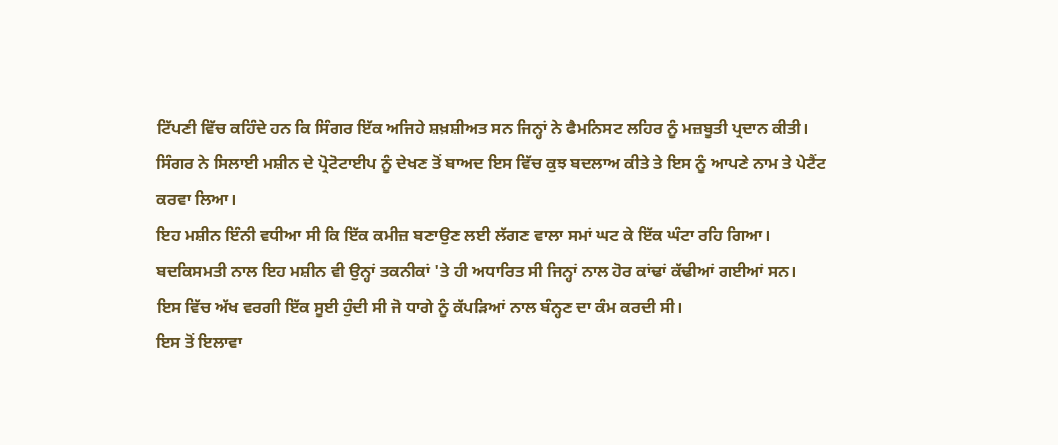ਟਿੱਪਣੀ ਵਿੱਚ ਕਹਿੰਦੇ ਹਨ ਕਿ ਸਿੰਗਰ ਇੱਕ ਅਜਿਹੇ ਸ਼ਖ਼ਸ਼ੀਅਤ ਸਨ ਜਿਨ੍ਹਾਂ ਨੇ ਫੈਮਨਿਸਟ ਲਹਿਰ ਨੂੰ ਮਜ਼ਬੂਤੀ ਪ੍ਰਦਾਨ ਕੀਤੀ।
ਸਿੰਗਰ ਨੇ ਸਿਲਾਈ ਮਸ਼ੀਨ ਦੇ ਪ੍ਰੋਟੋਟਾਈਪ ਨੂੰ ਦੇਖਣ ਤੋਂ ਬਾਅਦ ਇਸ ਵਿੱਚ ਕੁਝ ਬਦਲਾਅ ਕੀਤੇ ਤੇ ਇਸ ਨੂੰ ਆਪਣੇ ਨਾਮ ਤੇ ਪੇਟੈਂਟ ਕਰਵਾ ਲਿਆ।
ਇਹ ਮਸ਼ੀਨ ਇੰਨੀ ਵਧੀਆ ਸੀ ਕਿ ਇੱਕ ਕਮੀਜ਼ ਬਣਾਉਣ ਲਈ ਲੱਗਣ ਵਾਲਾ ਸਮਾਂ ਘਟ ਕੇ ਇੱਕ ਘੰਟਾ ਰਹਿ ਗਿਆ।
ਬਦਕਿਸਮਤੀ ਨਾਲ ਇਹ ਮਸ਼ੀਨ ਵੀ ਉਨ੍ਹਾਂ ਤਕਨੀਕਾਂ 'ਤੇ ਹੀ ਅਧਾਰਿਤ ਸੀ ਜਿਨ੍ਹਾਂ ਨਾਲ ਹੋਰ ਕਾਂਢਾਂ ਕੱਢੀਆਂ ਗਈਆਂ ਸਨ।
ਇਸ ਵਿੱਚ ਅੱਖ ਵਰਗੀ ਇੱਕ ਸੂਈ ਹੁੰਦੀ ਸੀ ਜੋ ਧਾਗੇ ਨੂੰ ਕੱਪੜਿਆਂ ਨਾਲ ਬੰਨ੍ਹਣ ਦਾ ਕੰਮ ਕਰਦੀ ਸੀ।
ਇਸ ਤੋਂ ਇਲਾਵਾ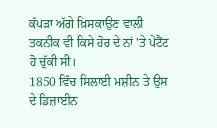ਕੱਪੜਾ ਅੱਗੇ ਖ਼ਿਸਕਾਉਣ ਵਾਲੀ ਤਕਨੀਕ ਵੀ ਕਿਸੇ ਹੋਰ ਦੇ ਨਾਂ 'ਤੇ ਪੇਟੈਂਟ ਹੋ ਚੁੱਕੀ ਸੀ।
1850 ਵਿੱਚ ਸਿਲਾਈ ਮਸ਼ੀਨ ਤੇ ਉਸ ਦੇ ਡਿਜ਼ਾਈਨ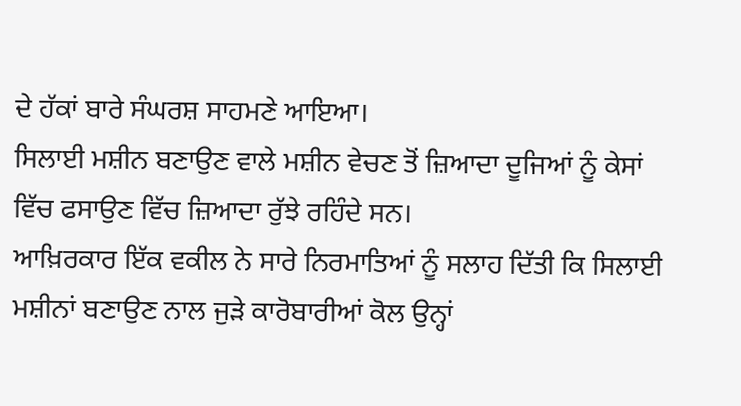ਦੇ ਹੱਕਾਂ ਬਾਰੇ ਸੰਘਰਸ਼ ਸਾਹਮਣੇ ਆਇਆ।
ਸਿਲਾਈ ਮਸ਼ੀਨ ਬਣਾਉਣ ਵਾਲੇ ਮਸ਼ੀਨ ਵੇਚਣ ਤੋਂ ਜ਼ਿਆਦਾ ਦੂਜਿਆਂ ਨੂੰ ਕੇਸਾਂ ਵਿੱਚ ਫਸਾਉਣ ਵਿੱਚ ਜ਼ਿਆਦਾ ਰੁੱਝੇ ਰਹਿੰਦੇ ਸਨ।
ਆਖ਼ਿਰਕਾਰ ਇੱਕ ਵਕੀਲ ਨੇ ਸਾਰੇ ਨਿਰਮਾਤਿਆਂ ਨੂੰ ਸਲਾਹ ਦਿੱਤੀ ਕਿ ਸਿਲਾਈ ਮਸ਼ੀਨਾਂ ਬਣਾਉਣ ਨਾਲ ਜੁੜੇ ਕਾਰੋਬਾਰੀਆਂ ਕੋਲ ਉਨ੍ਹਾਂ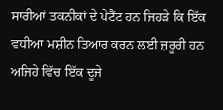ਸਾਰੀਆਂ ਤਕਨੀਕਾਂ ਦੇ ਪੇਟੈਂਟ ਹਨ ਜਿਹੜੇ ਕਿ ਇੱਕ ਵਧੀਆ ਮਸ਼ੀਨ ਤਿਆਰ ਕਰਨ ਲਈ ਜ਼ਰੂਰੀ ਹਨ ਅਜਿਹੇ ਵਿੱਚ ਇੱਕ ਦੂਜੇ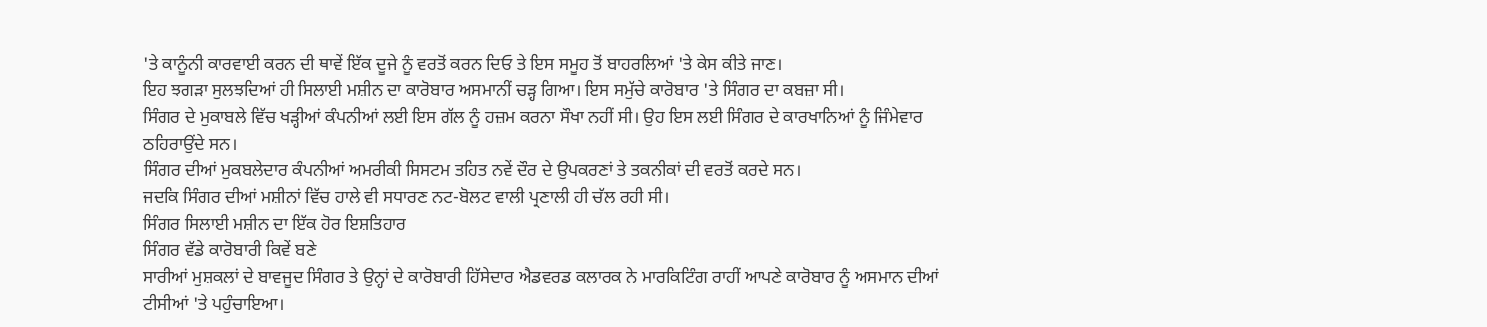'ਤੇ ਕਾਨੂੰਨੀ ਕਾਰਵਾਈ ਕਰਨ ਦੀ ਥਾਵੇਂ ਇੱਕ ਦੂਜੇ ਨੂੰ ਵਰਤੋਂ ਕਰਨ ਦਿਓ ਤੇ ਇਸ ਸਮੂਹ ਤੋਂ ਬਾਹਰਲਿਆਂ 'ਤੇ ਕੇਸ ਕੀਤੇ ਜਾਣ।
ਇਹ ਝਗੜਾ ਸੁਲਝਦਿਆਂ ਹੀ ਸਿਲਾਈ ਮਸ਼ੀਨ ਦਾ ਕਾਰੋਬਾਰ ਅਸਮਾਨੀਂ ਚੜ੍ਹ ਗਿਆ। ਇਸ ਸਮੁੱਚੇ ਕਾਰੋਬਾਰ 'ਤੇ ਸਿੰਗਰ ਦਾ ਕਬਜ਼ਾ ਸੀ।
ਸਿੰਗਰ ਦੇ ਮੁਕਾਬਲੇ ਵਿੱਚ ਖੜ੍ਹੀਆਂ ਕੰਪਨੀਆਂ ਲਈ ਇਸ ਗੱਲ ਨੂੰ ਹਜ਼ਮ ਕਰਨਾ ਸੌਖਾ ਨਹੀਂ ਸੀ। ਉਹ ਇਸ ਲਈ ਸਿੰਗਰ ਦੇ ਕਾਰਖਾਨਿਆਂ ਨੂੰ ਜਿੰਮੇਵਾਰ ਠਹਿਰਾਉਂਦੇ ਸਨ।
ਸਿੰਗਰ ਦੀਆਂ ਮੁਕਬਲੇਦਾਰ ਕੰਪਨੀਆਂ ਅਮਰੀਕੀ ਸਿਸਟਮ ਤਹਿਤ ਨਵੇਂ ਦੌਰ ਦੇ ਉਪਕਰਣਾਂ ਤੇ ਤਕਨੀਕਾਂ ਦੀ ਵਰਤੋਂ ਕਰਦੇ ਸਨ।
ਜਦਕਿ ਸਿੰਗਰ ਦੀਆਂ ਮਸ਼ੀਨਾਂ ਵਿੱਚ ਹਾਲੇ ਵੀ ਸਧਾਰਣ ਨਟ-ਬੋਲਟ ਵਾਲੀ ਪ੍ਰਣਾਲੀ ਹੀ ਚੱਲ ਰਹੀ ਸੀ।
ਸਿੰਗਰ ਸਿਲਾਈ ਮਸ਼ੀਨ ਦਾ ਇੱਕ ਹੋਰ ਇਸ਼ਤਿਹਾਰ
ਸਿੰਗਰ ਵੱਡੇ ਕਾਰੋਬਾਰੀ ਕਿਵੇਂ ਬਣੇ
ਸਾਰੀਆਂ ਮੁਸ਼ਕਲਾਂ ਦੇ ਬਾਵਜੂਦ ਸਿੰਗਰ ਤੇ ਉਨ੍ਹਾਂ ਦੇ ਕਾਰੋਬਾਰੀ ਹਿੱਸੇਦਾਰ ਐਡਵਰਡ ਕਲਾਰਕ ਨੇ ਮਾਰਕਿਟਿੰਗ ਰਾਹੀਂ ਆਪਣੇ ਕਾਰੋਬਾਰ ਨੂੰ ਅਸਮਾਨ ਦੀਆਂ ਟੀਸੀਆਂ 'ਤੇ ਪਹੁੰਚਾਇਆ।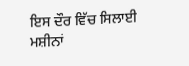ਇਸ ਦੌਰ ਵਿੱਚ ਸਿਲਾਈ ਮਸ਼ੀਨਾਂ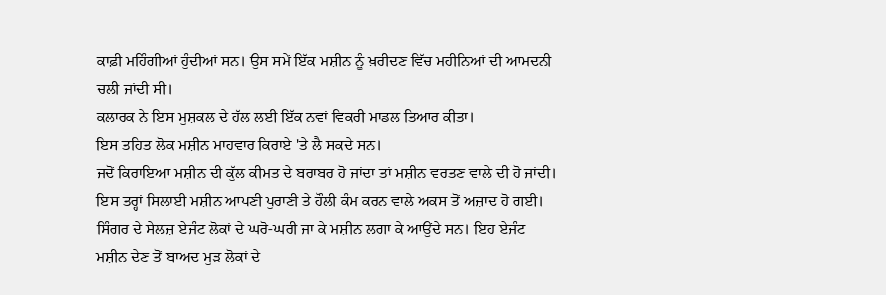ਕਾਫ਼ੀ ਮਹਿੰਗੀਆਂ ਹੁੰਦੀਆਂ ਸਨ। ਉਸ ਸਮੇਂ ਇੱਕ ਮਸ਼ੀਨ ਨੂੰ ਖ਼ਰੀਦਣ ਵਿੱਚ ਮਹੀਨਿਆਂ ਦੀ ਆਮਦਨੀ ਚਲੀ ਜਾਂਦੀ ਸੀ।
ਕਲਾਰਕ ਨੇ ਇਸ ਮੁਸ਼ਕਲ ਦੇ ਹੱਲ ਲਈ ਇੱਕ ਨਵਾਂ ਵਿਕਰੀ ਮਾਡਲ ਤਿਆਰ ਕੀਤਾ।
ਇਸ ਤਹਿਤ ਲੋਕ ਮਸ਼ੀਨ ਮਾਹਵਾਰ ਕਿਰਾਏ 'ਤੇ ਲੈ ਸਕਦੇ ਸਨ।
ਜਦੋਂ ਕਿਰਾਇਆ ਮਸ਼ੀਨ ਦੀ ਕੁੱਲ ਕੀਮਤ ਦੇ ਬਰਾਬਰ ਹੋ ਜਾਂਦਾ ਤਾਂ ਮਸ਼ੀਨ ਵਰਤਣ ਵਾਲੇ ਦੀ ਹੋ ਜਾਂਦੀ।
ਇਸ ਤਰ੍ਹਾਂ ਸਿਲਾਈ ਮਸ਼ੀਨ ਆਪਣੀ ਪੁਰਾਣੀ ਤੇ ਹੌਲੀ ਕੰਮ ਕਰਨ ਵਾਲੇ ਅਕਸ ਤੋਂ ਅਜ਼ਾਦ ਹੋ ਗਈ।
ਸਿੰਗਰ ਦੇ ਸੇਲਜ਼ ਏਜੰਟ ਲੋਕਾਂ ਦੇ ਘਰੋ-ਘਰੀ ਜਾ ਕੇ ਮਸ਼ੀਨ ਲਗਾ ਕੇ ਆਉਂਦੇ ਸਨ। ਇਹ ਏਜੰਟ ਮਸ਼ੀਨ ਦੇਣ ਤੋਂ ਬਾਅਦ ਮੁੜ ਲੋਕਾਂ ਦੇ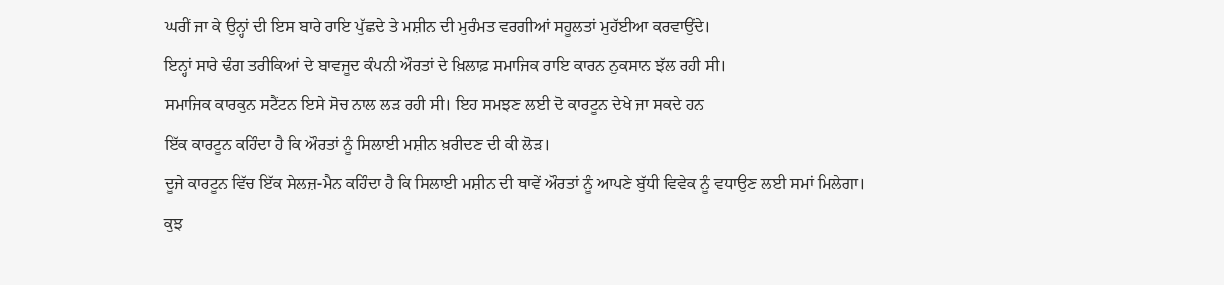ਘਰੀਂ ਜਾ ਕੇ ਉਨ੍ਹਾਂ ਦੀ ਇਸ ਬਾਰੇ ਰਾਇ ਪੁੱਛਦੇ ਤੇ ਮਸ਼ੀਨ ਦੀ ਮੁਰੰਮਤ ਵਰਗੀਆਂ ਸਹੂਲਤਾਂ ਮੁਹੱਈਆ ਕਰਵਾਉਂਦੇ।
ਇਨ੍ਹਾਂ ਸਾਰੇ ਢੰਗ ਤਰੀਕਿਆਂ ਦੇ ਬਾਵਜੂਦ ਕੰਪਨੀ ਔਰਤਾਂ ਦੇ ਖ਼ਿਲਾਫ਼ ਸਮਾਜਿਕ ਰਾਇ ਕਾਰਨ ਨੁਕਸਾਨ ਝੱਲ ਰਹੀ ਸੀ।
ਸਮਾਜਿਕ ਕਾਰਕੁਨ ਸਟੈਂਟਨ ਇਸੇ ਸੋਚ ਨਾਲ ਲੜ ਰਹੀ ਸੀ। ਇਹ ਸਮਝਣ ਲਈ ਦੋ ਕਾਰਟੂਨ ਦੇਖੇ ਜਾ ਸਕਦੇ ਹਨ
ਇੱਕ ਕਾਰਟੂਨ ਕਹਿੰਦਾ ਹੈ ਕਿ ਔਰਤਾਂ ਨੂੰ ਸਿਲਾਈ ਮਸ਼ੀਨ ਖ਼ਰੀਦਣ ਦੀ ਕੀ ਲੋੜ।
ਦੂਜੇ ਕਾਰਟੂਨ ਵਿੱਚ ਇੱਕ ਸੇਲਜ਼-ਮੈਨ ਕਹਿੰਦਾ ਹੈ ਕਿ ਸਿਲਾਈ ਮਸ਼ੀਨ ਦੀ ਥਾਵੇਂ ਔਰਤਾਂ ਨੂੰ ਆਪਣੇ ਬੁੱਧੀ ਵਿਵੇਕ ਨੂੰ ਵਧਾਉਣ ਲਈ ਸਮਾਂ ਮਿਲੇਗਾ।
ਕੁਝ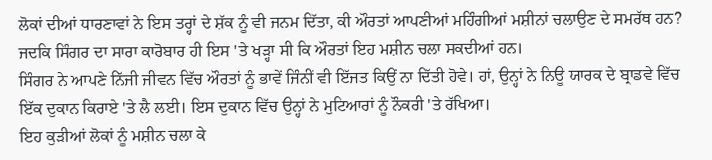ਲੋਕਾਂ ਦੀਆਂ ਧਾਰਣਾਵਾਂ ਨੇ ਇਸ ਤਰ੍ਹਾਂ ਦੇ ਸ਼ੱਕ ਨੂੰ ਵੀ ਜਨਮ ਦਿੱਤਾ, ਕੀ ਔਰਤਾਂ ਆਪਣੀਆਂ ਮਹਿੰਗੀਆਂ ਮਸ਼ੀਨਾਂ ਚਲਾਉਣ ਦੇ ਸਮਰੱਥ ਹਨ?
ਜਦਕਿ ਸਿੰਗਰ ਦਾ ਸਾਰਾ ਕਾਰੋਬਾਰ ਹੀ ਇਸ 'ਤੇ ਖੜ੍ਹਾ ਸੀ ਕਿ ਔਰਤਾਂ ਇਹ ਮਸ਼ੀਨ ਚਲਾ ਸਕਦੀਆਂ ਹਨ।
ਸਿੰਗਰ ਨੇ ਆਪਣੇ ਨਿੱਜੀ ਜੀਵਨ ਵਿੱਚ ਔਰਤਾਂ ਨੂੰ ਭਾਵੇਂ ਜਿੰਨੀਂ ਵੀ ਇੱਜਤ ਕਿਉਂ ਨਾ ਦਿੱਤੀ ਹੋਵੇ। ਹਾਂ, ਉਨ੍ਹਾਂ ਨੇ ਨਿਊ ਯਾਰਕ ਦੇ ਬ੍ਰਾਡਵੇ ਵਿੱਚ ਇੱਕ ਦੁਕਾਨ ਕਿਰਾਏ 'ਤੇ ਲੈ ਲਈ। ਇਸ ਦੁਕਾਨ ਵਿੱਚ ਉਨ੍ਹਾਂ ਨੇ ਮੁਟਿਆਰਾਂ ਨੂੰ ਨੌਕਰੀ 'ਤੇ ਰੱਖਿਆ।
ਇਹ ਕੁੜੀਆਂ ਲੋਕਾਂ ਨੂੰ ਮਸ਼ੀਨ ਚਲਾ ਕੇ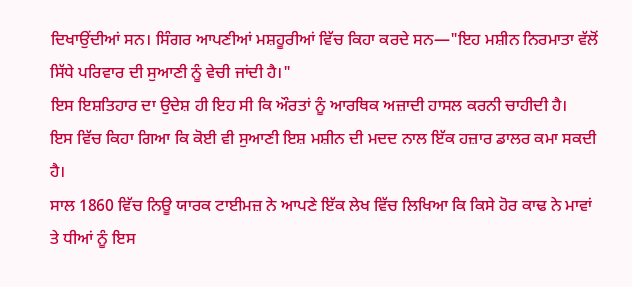ਦਿਖਾਉਂਦੀਆਂ ਸਨ। ਸਿੰਗਰ ਆਪਣੀਆਂ ਮਸ਼ਹੂਰੀਆਂ ਵਿੱਚ ਕਿਹਾ ਕਰਦੇ ਸਨ—"ਇਹ ਮਸ਼ੀਨ ਨਿਰਮਾਤਾ ਵੱਲੋਂ ਸਿੱਧੇ ਪਰਿਵਾਰ ਦੀ ਸੁਆਣੀ ਨੂੰ ਵੇਚੀ ਜਾਂਦੀ ਹੈ।"
ਇਸ ਇਸ਼ਤਿਹਾਰ ਦਾ ਉਦੇਸ਼ ਹੀ ਇਹ ਸੀ ਕਿ ਔਰਤਾਂ ਨੂੰ ਆਰਥਿਕ ਅਜ਼ਾਦੀ ਹਾਸਲ ਕਰਨੀ ਚਾਹੀਦੀ ਹੈ।
ਇਸ ਵਿੱਚ ਕਿਹਾ ਗਿਆ ਕਿ ਕੋਈ ਵੀ ਸੁਆਣੀ ਇਸ਼ ਮਸ਼ੀਨ ਦੀ ਮਦਦ ਨਾਲ ਇੱਕ ਹਜ਼ਾਰ ਡਾਲਰ ਕਮਾ ਸਕਦੀ ਹੈ।
ਸਾਲ 1860 ਵਿੱਚ ਨਿਊ ਯਾਰਕ ਟਾਈਮਜ਼ ਨੇ ਆਪਣੇ ਇੱਕ ਲੇਖ ਵਿੱਚ ਲਿਖਿਆ ਕਿ ਕਿਸੇ ਹੋਰ ਕਾਢ ਨੇ ਮਾਵਾਂ ਤੇ ਧੀਆਂ ਨੂੰ ਇਸ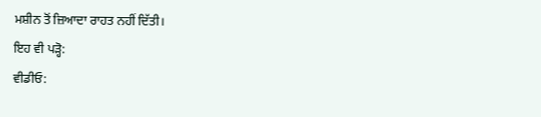ਮਸ਼ੀਨ ਤੋਂ ਜ਼ਿਆਦਾ ਰਾਹਤ ਨਹੀਂ ਦਿੱਤੀ।
ਇਹ ਵੀ ਪੜ੍ਹੋ:
ਵੀਡੀਓ: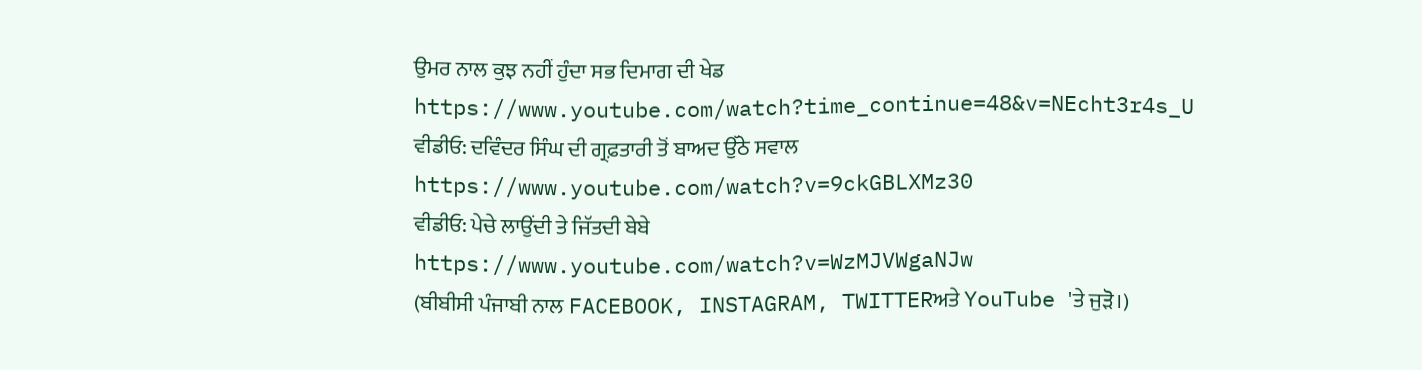ਉਮਰ ਨਾਲ ਕੁਝ ਨਹੀਂ ਹੁੰਦਾ ਸਭ ਦਿਮਾਗ ਦੀ ਖੇਡ
https://www.youtube.com/watch?time_continue=48&v=NEcht3r4s_U
ਵੀਡੀਓ: ਦਵਿੰਦਰ ਸਿੰਘ ਦੀ ਗ੍ਰਫ਼ਤਾਰੀ ਤੋਂ ਬਾਅਦ ਉੱਠੇ ਸਵਾਲ
https://www.youtube.com/watch?v=9ckGBLXMz30
ਵੀਡੀਓ: ਪੇਚੇ ਲਾਉਂਦੀ ਤੇ ਜਿੱਤਦੀ ਬੇਬੇ
https://www.youtube.com/watch?v=WzMJVWgaNJw
(ਬੀਬੀਸੀ ਪੰਜਾਬੀ ਨਾਲ FACEBOOK, INSTAGRAM, TWITTERਅਤੇ YouTube 'ਤੇ ਜੁੜੋ।)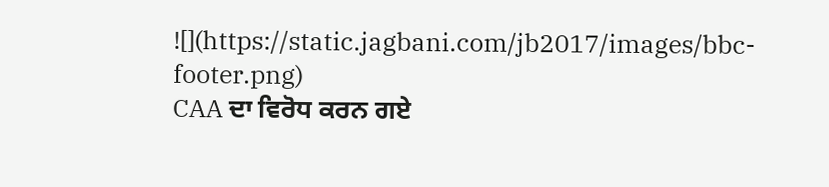![](https://static.jagbani.com/jb2017/images/bbc-footer.png)
CAA ਦਾ ਵਿਰੋਧ ਕਰਨ ਗਏ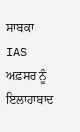ਸਾਬਕਾ IAS ਅਫ਼ਸਰ ਨੂੰ ਇਲਾਹਾਬਾਦ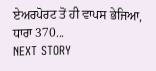ਏਅਰਪੋਰਟ ਤੋਂ ਹੀ ਵਾਪਸ ਭੇਜਿਆ, ਧਾਰਾ 370...
NEXT STORY